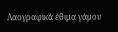Λαογραφικά έθιμα γάμου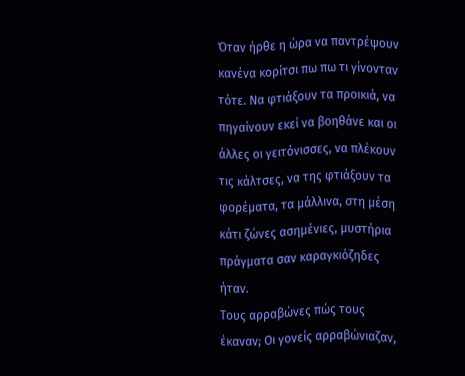Όταν ήρθε η ώρα να παντρέψουν κανένα κορίτσι πω πω τι γίνονταν τότε. Να φτιάξουν τα προικιά, να πηγαίνουν εκεί να βοηθάνε και οι άλλες οι γειτόνισσες, να πλέκουν τις κάλτσες, να της φτιάξουν τα φορέματα, τα μάλλινα, στη μέση κάτι ζώνες ασημένιες, μυστήρια πράγματα σαν καραγκιόζηδες ήταν.
Τους αρραβώνες πώς τους έκαναν; Οι γονείς αρραβώνιαζαν,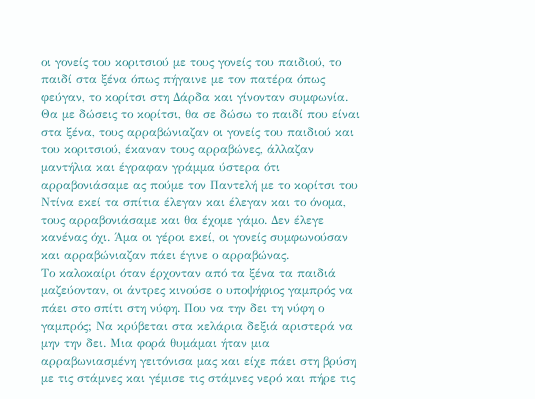οι γονείς του κοριτσιού με τους γονείς του παιδιού, το παιδί στα ξένα όπως πήγαινε με τον πατέρα όπως φεύγαν, το κορίτσι στη Δάρδα και γίνονταν συμφωνία. Θα με δώσεις το κορίτσι, θα σε δώσω το παιδί που είναι στα ξένα, τους αρραβώνιαζαν οι γονείς του παιδιού και του κοριτσιού, έκαναν τους αρραβώνες, άλλαζαν μαντήλια και έγραφαν γράμμα ύστερα ότι αρραβονιάσαμε ας πούμε τον Παντελή με το κορίτσι του Ντίνα εκεί τα σπίτια έλεγαν και έλεγαν και το όνομα, τους αρραβονιάσαμε και θα έχομε γάμο. Δεν έλεγε κανένας όχι. Άμα οι γέροι εκεί, οι γονείς συμφωνούσαν και αρραβώνιαζαν πάει έγινε ο αρραβώνας.
Το καλοκαίρι όταν έρχονταν από τα ξένα τα παιδιά μαζεύονταν, οι άντρες κινούσε ο υποψήφιος γαμπρός να πάει στο σπίτι στη νύφη. Που να την δει τη νύφη ο γαμπρός; Να κρύβεται στα κελάρια δεξιά αριστερά να μην την δει. Μια φορά θυμάμαι ήταν μια αρραβωνιασμένη γειτόνισα μας και είχε πάει στη βρύση με τις στάμνες και γέμισε τις στάμνες νερό και πήρε τις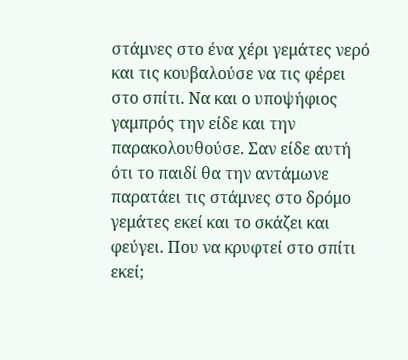στάμνες στο ένα χέρι γεμάτες νερό και τις κουβαλούσε να τις φέρει στο σπίτι. Να και ο υποψήφιος γαμπρός την είδε και την παρακολουθούσε. Σαν είδε αυτή ότι το παιδί θα την αντάμωνε παρατάει τις στάμνες στο δρόμο γεμάτες εκεί και το σκάζει και φεύγει. Που να κρυφτεί στο σπίτι εκεί;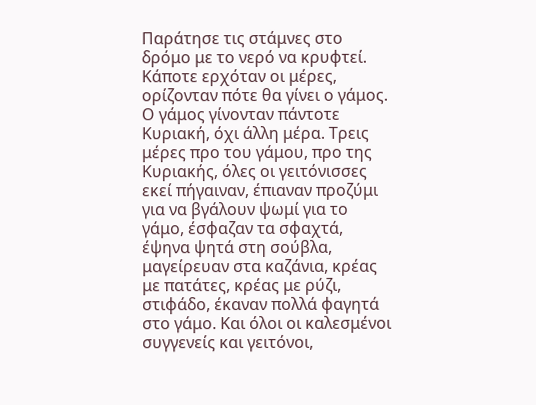Παράτησε τις στάμνες στο δρόμο με το νερό να κρυφτεί.
Κάποτε ερχόταν οι μέρες, ορίζονταν πότε θα γίνει ο γάμος. Ο γάμος γίνονταν πάντοτε Κυριακή, όχι άλλη μέρα. Τρεις μέρες προ του γάμου, προ της Κυριακής, όλες οι γειτόνισσες εκεί πήγαιναν, έπιαναν προζύμι για να βγάλουν ψωμί για το γάμο, έσφαζαν τα σφαχτά, έψηνα ψητά στη σούβλα, μαγείρευαν στα καζάνια, κρέας με πατάτες, κρέας με ρύζι, στιφάδο, έκαναν πολλά φαγητά στο γάμο. Και όλοι οι καλεσμένοι συγγενείς και γειτόνοι,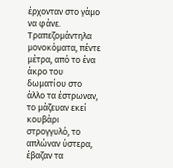έρχονταν στο γάμο να φάνε. Τραπεζομάντηλα μονοκόματα, πέντε μέτρα, από το ένα άκρο του δωματίου στο άλλο τα έστρωναν, το μάζευαν εκεί κουβάρι στρογγυλό, το απλώναν ύστερα, έβαζαν τα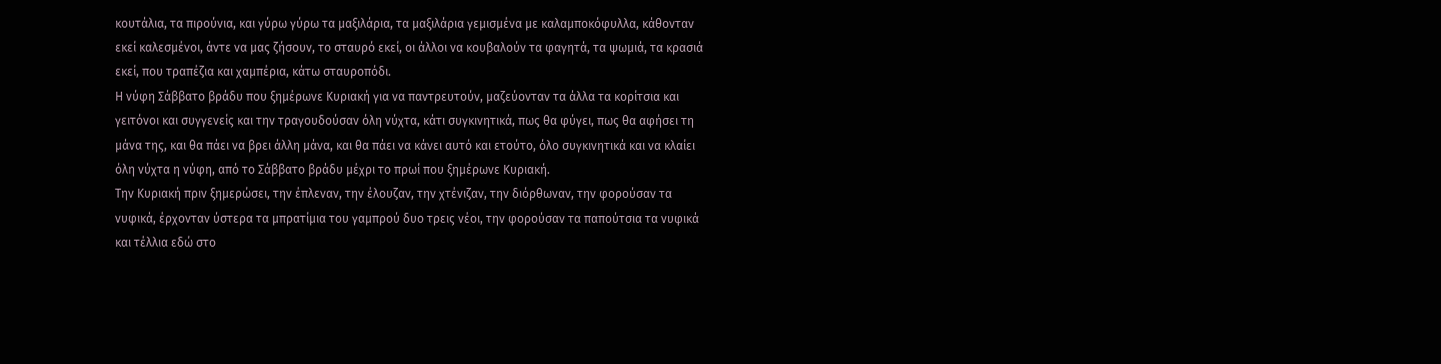κουτάλια, τα πιρούνια, και γύρω γύρω τα μαξιλάρια, τα μαξιλάρια γεμισμένα με καλαμποκόφυλλα, κάθονταν εκεί καλεσμένοι, άντε να μας ζήσουν, το σταυρό εκεί, οι άλλοι να κουβαλούν τα φαγητά, τα ψωμιά, τα κρασιά εκεί, που τραπέζια και χαμπέρια, κάτω σταυροπόδι.
Η νύφη Σάββατο βράδυ που ξημέρωνε Κυριακή για να παντρευτούν, μαζεύονταν τα άλλα τα κορίτσια και γειτόνοι και συγγενείς και την τραγουδούσαν όλη νύχτα, κάτι συγκινητικά, πως θα φύγει, πως θα αφήσει τη μάνα της, και θα πάει να βρει άλλη μάνα, και θα πάει να κάνει αυτό και ετούτο, όλο συγκινητικά και να κλαίει όλη νύχτα η νύφη, από το Σάββατο βράδυ μέχρι το πρωί που ξημέρωνε Κυριακή.
Την Κυριακή πριν ξημερώσει, την έπλεναν, την έλουζαν, την χτένιζαν, την διόρθωναν, την φορούσαν τα νυφικά, έρχονταν ύστερα τα μπρατίμια του γαμπρού δυο τρεις νέοι, την φορούσαν τα παπούτσια τα νυφικά και τέλλια εδώ στο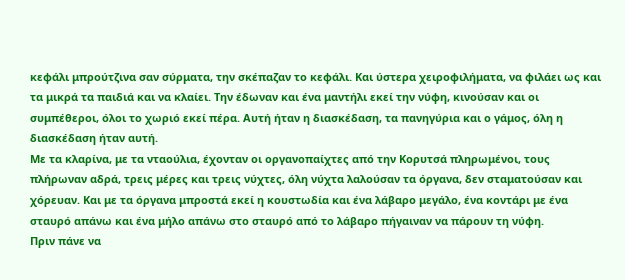κεφάλι μπρούτζινα σαν σύρματα, την σκέπαζαν το κεφάλι. Και ύστερα χειροφιλήματα, να φιλάει ως και τα μικρά τα παιδιά και να κλαίει. Την έδωναν και ένα μαντήλι εκεί την νύφη, κινούσαν και οι συμπέθεροι, όλοι το χωριό εκεί πέρα. Αυτή ήταν η διασκέδαση, τα πανηγύρια και ο γάμος, όλη η διασκέδαση ήταν αυτή.
Με τα κλαρίνα, με τα νταούλια, έχονταν οι οργανοπαίχτες από την Κορυτσά πληρωμένοι, τους πλήρωναν αδρά, τρεις μέρες και τρεις νύχτες, όλη νύχτα λαλούσαν τα όργανα, δεν σταματούσαν και χόρευαν. Και με τα όργανα μπροστά εκεί η κουστωδία και ένα λάβαρο μεγάλο, ένα κοντάρι με ένα σταυρό απάνω και ένα μήλο απάνω στο σταυρό από το λάβαρο πήγαιναν να πάρουν τη νύφη.
Πριν πάνε να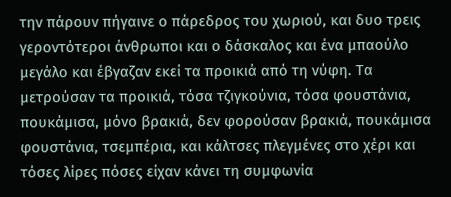την πάρουν πήγαινε ο πάρεδρος του χωριού, και δυο τρεις γεροντότεροι άνθρωποι και ο δάσκαλος και ένα μπαούλο μεγάλο και έβγαζαν εκεί τα προικιά από τη νύφη. Τα μετρούσαν τα προικιά, τόσα τζιγκούνια, τόσα φουστάνια, πουκάμισα, μόνο βρακιά, δεν φορούσαν βρακιά, πουκάμισα φουστάνια, τσεμπέρια, και κάλτσες πλεγμένες στο χέρι και τόσες λίρες πόσες είχαν κάνει τη συμφωνία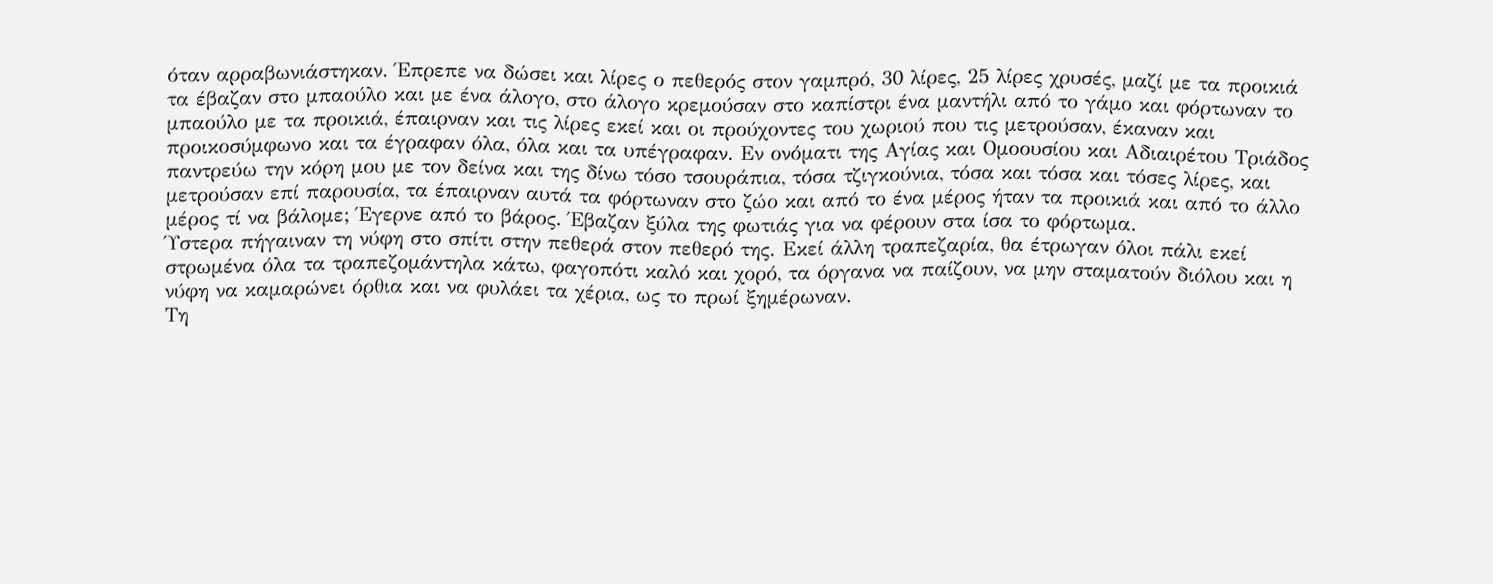όταν αρραβωνιάστηκαν. Έπρεπε να δώσει και λίρες ο πεθερός στον γαμπρό, 30 λίρες, 25 λίρες χρυσές, μαζί με τα προικιά τα έβαζαν στο μπαούλο και με ένα άλογο, στο άλογο κρεμούσαν στο καπίστρι ένα μαντήλι από το γάμο και φόρτωναν το μπαούλο με τα προικιά, έπαιρναν και τις λίρες εκεί και οι προύχοντες του χωριού που τις μετρούσαν, έκαναν και προικοσύμφωνο και τα έγραφαν όλα, όλα και τα υπέγραφαν. Εν ονόματι της Αγίας και Ομοουσίου και Αδιαιρέτου Τριάδος παντρεύω την κόρη μου με τον δείνα και της δίνω τόσο τσουράπια, τόσα τζιγκούνια, τόσα και τόσα και τόσες λίρες, και μετρούσαν επί παρουσία, τα έπαιρναν αυτά τα φόρτωναν στο ζώο και από το ένα μέρος ήταν τα προικιά και από το άλλο μέρος τί να βάλομε; Έγερνε από το βάρος. Έβαζαν ξύλα της φωτιάς για να φέρουν στα ίσα το φόρτωμα.
Ύστερα πήγαιναν τη νύφη στο σπίτι στην πεθερά στον πεθερό της. Εκεί άλλη τραπεζαρία, θα έτρωγαν όλοι πάλι εκεί στρωμένα όλα τα τραπεζομάντηλα κάτω, φαγοπότι καλό και χορό, τα όργανα να παίζουν, να μην σταματούν διόλου και η νύφη να καμαρώνει όρθια και να φυλάει τα χέρια, ως το πρωί ξημέρωναν.
Τη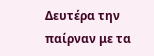Δευτέρα την παίρναν με τα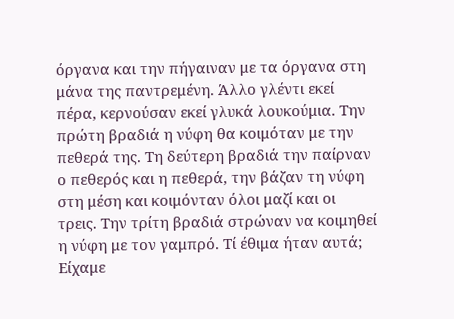όργανα και την πήγαιναν με τα όργανα στη μάνα της παντρεμένη. Άλλο γλέντι εκεί πέρα, κερνούσαν εκεί γλυκά λουκούμια. Την πρώτη βραδιά η νύφη θα κοιμόταν με την πεθερά της. Τη δεύτερη βραδιά την παίρναν ο πεθερός και η πεθερά, την βάζαν τη νύφη στη μέση και κοιμόνταν όλοι μαζί και οι τρεις. Την τρίτη βραδιά στρώναν να κοιμηθεί η νύφη με τον γαμπρό. Τί έθιμα ήταν αυτά; Είχαμε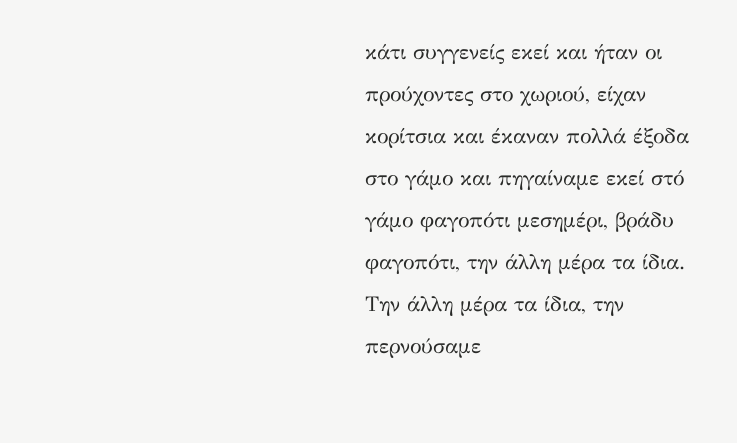κάτι συγγενείς εκεί και ήταν οι προύχοντες στο χωριού, είχαν κορίτσια και έκαναν πολλά έξοδα στο γάμο και πηγαίναμε εκεί στό γάμο φαγοπότι μεσημέρι, βράδυ φαγοπότι, την άλλη μέρα τα ίδια. Την άλλη μέρα τα ίδια, την περνούσαμε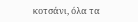κοτσάνι, όλα τα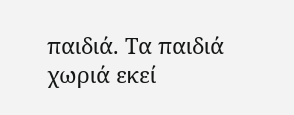παιδιά. Τα παιδιά χωριά εκεί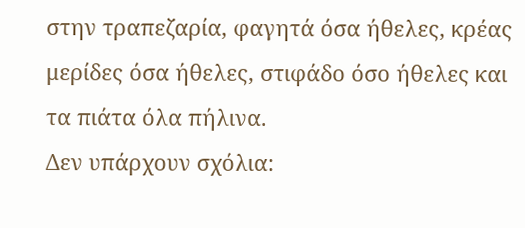στην τραπεζαρία, φαγητά όσα ήθελες, κρέας μερίδες όσα ήθελες, στιφάδο όσο ήθελες και τα πιάτα όλα πήλινα.
Δεν υπάρχουν σχόλια: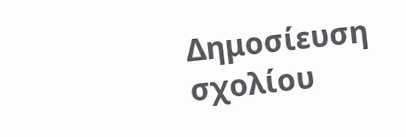Δημοσίευση σχολίου